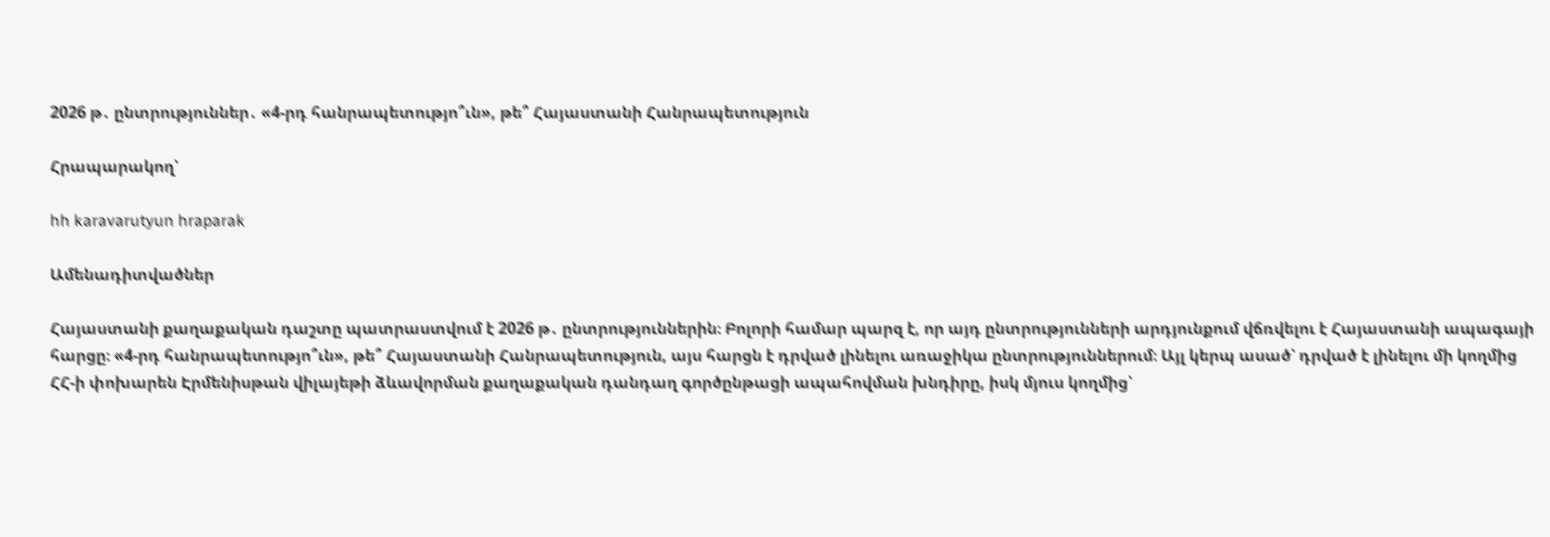2026 թ․ ընտրություններ․ «4-րդ հանրապետությո՞ւն», թե՞ Հայաստանի Հանրապետություն

Հրապարակող՝

hh karavarutyun hraparak

Ամենադիտվածներ

Հայաստանի քաղաքական դաշտը պատրաստվում է 2026 թ․ ընտրություններին։ Բոլորի համար պարզ է, որ այդ ընտրությունների արդյունքում վճռվելու է Հայաստանի ապագայի հարցը։ «4-րդ հանրապետությո՞ւն», թե՞ Հայաստանի Հանրապետություն, այս հարցն է դրված լինելու առաջիկա ընտրություններում։ Այլ կերպ ասած՝ դրված է լինելու մի կողմից ՀՀ-ի փոխարեն Էրմենիսթան վիլայեթի ձևավորման քաղաքական դանդաղ գործընթացի ապահովման խնդիրը, իսկ մյուս կողմից՝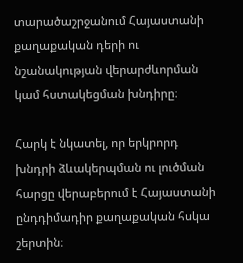տարածաշրջանում Հայաստանի քաղաքական դերի ու նշանակության վերարժևորման կամ հստակեցման խնդիրը։

Հարկ է նկատել, որ երկրորդ խնդրի ձևակերպման ու լուծման հարցը վերաբերում է Հայաստանի ընդդիմադիր քաղաքական հսկա շերտին։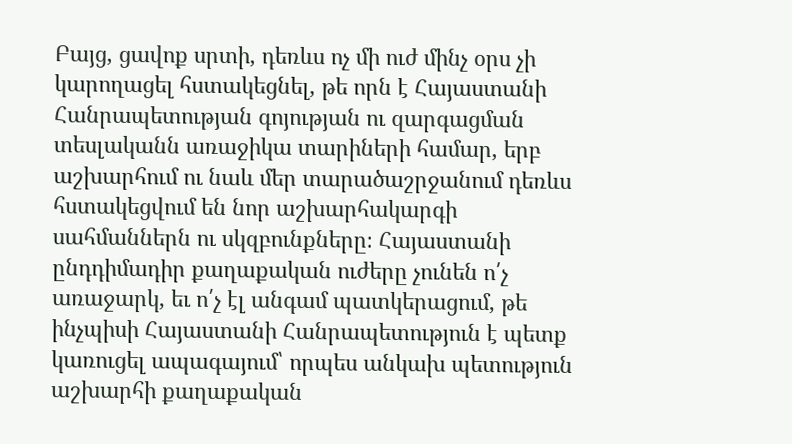Բայց, ցավոք սրտի, դեռևս ոչ մի ուժ մինչ օրս չի կարողացել հստակեցնել, թե որն է Հայաստանի Հանրապետության գոյության ու զարգացման տեսլականն առաջիկա տարիների համար, երբ աշխարհում ու նաև մեր տարածաշրջանում դեռևս հստակեցվում են նոր աշխարհակարգի սահմաններն ու սկզբունքները։ Հայաստանի ընդդիմադիր քաղաքական ուժերը չունեն ո՛չ առաջարկ, եւ ո՛չ էլ անգամ պատկերացում, թե ինչպիսի Հայաստանի Հանրապետություն է պետք կառուցել ապագայում՝ որպես անկախ պետություն աշխարհի քաղաքական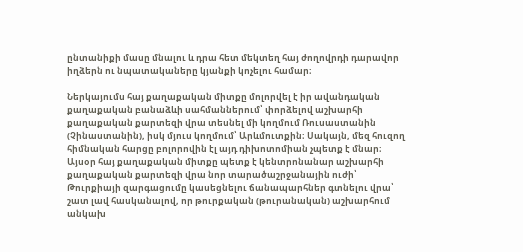ընտանիքի մասը մնալու և դրա հետ մեկտեղ հայ ժողովրդի դարավոր իղձերն ու նպատակաները կյանքի կոչելու համար։

Ներկայումս հայ քաղաքական միտքը մոլորվել է իր ավանդական քաղաքական բանաձևի սահմաններում՝ փորձելով աշխարհի քաղաքական քարտեզի վրա տեսնել մի կողմում Ռուսաստանին (Չինաստանին), իսկ մյուս կողմում՝ Արևմուտքին։ Սակայն, մեզ հուզող հիմնական հարցը բոլորովին էլ այդ դիխոտոմիան չպետք է մնար։ Այսօր հայ քաղաքական միտքը պետք է կենտրոնանար աշխարհի քաղաքական քարտեզի վրա նոր տարածաշրջանային ուժի՝ Թուրքիայի զարգացումը կասեցնելու ճանապարհներ գտնելու վրա՝ շատ լավ հասկանալով, որ թուրքական (թուրանական) աշխարհում անկախ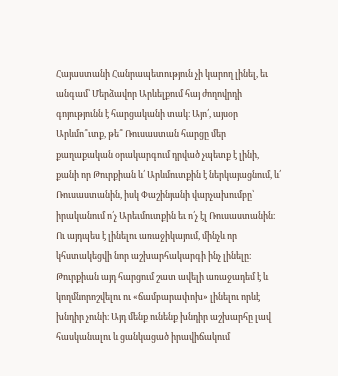Հայաստանի Հանրապետություն չի կարող լինել, եւ անգամ՝ Մերձավոր Արևելքում հայ ժողովրդի գոյությունն է հարցականի տակ։ Այո՛, այսօր Արևմո՞ւտք, թե՞ Ռուսաստան հարցը մեր քաղաքական օրակարգում դրված չպետք է լինի, քանի որ Թուրքիան և՛ Արևմուտքին է ներկայացնում, և՛ Ռուսաստանին, իսկ Փաշինյանի վարչախումբը՝ իրականում ո՛չ Արեւմուտքին եւ ո՛չ էլ Ռուսաստանին։ Ու այդպես է լինելու առաջիկայում, մինչև որ կհստակեցվի նոր աշխարհակարգի ինչ լինելը։ Թուրքիան այդ հարցում շատ ավելի առաջադեմ է և կողմնորոշվելու ու «ճամբարափոխ» լինելու որևէ խնդիր չունի։ Այդ մենք ունենք խնդիր աշխարհը լավ հասկանալու և ցանկացած իրավիճակում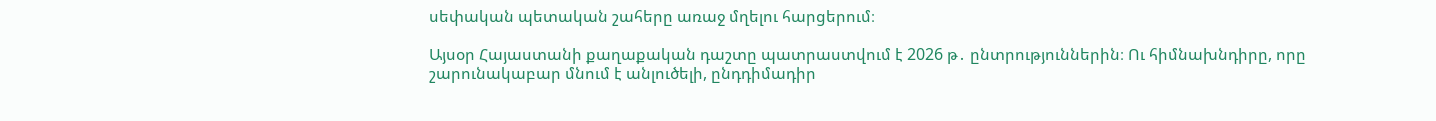սեփական պետական շահերը առաջ մղելու հարցերում։

Այսօր Հայաստանի քաղաքական դաշտը պատրաստվում է 2026 թ․ ընտրություններին։ Ու հիմնախնդիրը, որը շարունակաբար մնում է անլուծելի, ընդդիմադիր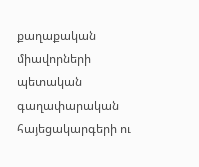քաղաքական միավորների պետական գաղափարական հայեցակարգերի ու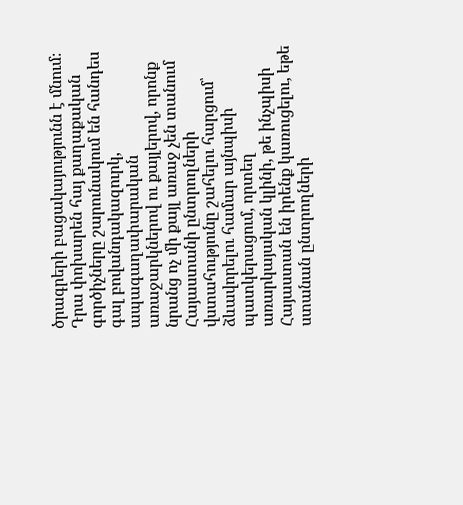ծրագրերի բացակայությունն է մնում։ Դրա փոխարեն հայ քաղաքական գործիչները շարունակում են հանդես գալ բովանդակազուրկ, ապագաղափարական առաջարկներով ու քայլերով, որոնք նրանց ոչ մի քայլ առաջ չեն տանում Հայաստանի ընտրողների վստահությունը շահելու հարցում՝ ձևավորելու համար այնպիսի պատկերացում, որտեղ առարկայական կլինի, թե ինչպիսի Հայաստան են իրենք կառուցելու, եթե ստանան ընտրողների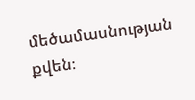մեծամասնության քվեն։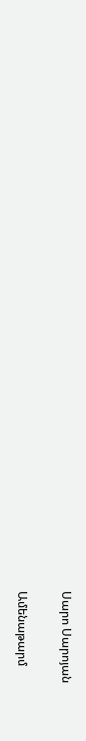Սարո Սարոյան

Ամենաթարմ